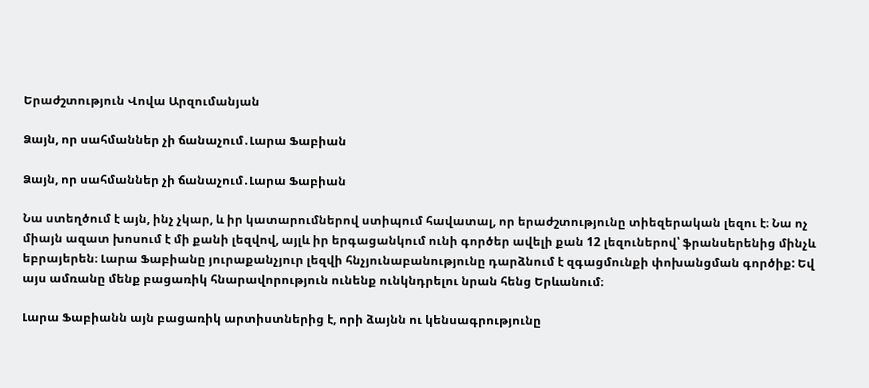Երաժշտություն Վովա Արզումանյան

Ձայն, որ սահմաններ չի ճանաչում․Լարա Ֆաբիան

Ձայն, որ սահմաններ չի ճանաչում․Լարա Ֆաբիան

Նա ստեղծում է այն, ինչ չկար, և իր կատարումներով ստիպում հավատալ, որ երաժշտությունը տիեզերական լեզու է։ Նա ոչ միայն ազատ խոսում է մի քանի լեզվով, այլև իր երգացանկում ունի գործեր ավելի քան 12 լեզուներով՝ ֆրանսերենից մինչև եբրայերեն։ Լարա Ֆաբիանը յուրաքանչյուր լեզվի հնչյունաբանությունը դարձնում է զգացմունքի փոխանցման գործիք: Եվ այս ամռանը մենք բացառիկ հնարավորություն ունենք ունկնդրելու նրան հենց Երևանում։

Լարա Ֆաբիանն այն բացառիկ արտիստներից է, որի ձայնն ու կենսագրությունը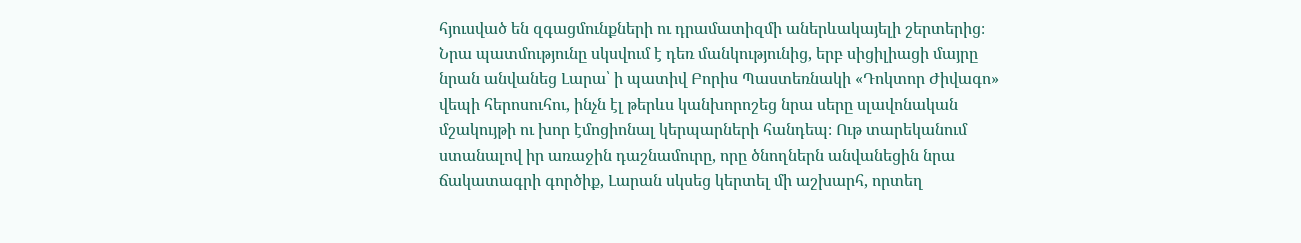հյուսված են զգացմունքների ու դրամատիզմի աներևակայելի շերտերից։ Նրա պատմությունը սկսվում է դեռ մանկությունից, երբ սիցիլիացի մայրը նրան անվանեց Լարա՝ ի պատիվ Բորիս Պաստեռնակի «Դոկտոր Ժիվագո» վեպի հերոսուհու, ինչն էլ թերևս կանխորոշեց նրա սերը սլավոնական մշակույթի ու խոր էմոցիոնալ կերպարների հանդեպ։ Ութ տարեկանում ստանալով իր առաջին դաշնամուրը, որը ծնողներն անվանեցին նրա ճակատագրի գործիք, Լարան սկսեց կերտել մի աշխարհ, որտեղ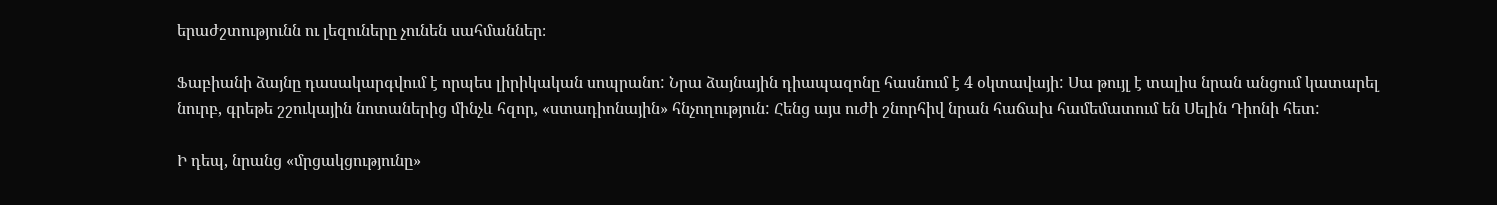երաժշտությունն ու լեզուները չունեն սահմաններ։

Ֆաբիանի ձայնը դասակարգվում է որպես լիրիկական սոպրանո: Նրա ձայնային դիապազոնը հասնում է 4 օկտավայի: Սա թույլ է տալիս նրան անցում կատարել նուրբ, գրեթե շշուկային նոտաներից մինչև հզոր, «ստադիոնային» հնչողություն: Հենց այս ուժի շնորհիվ նրան հաճախ համեմատում են Սելին Դիոնի հետ:

Ի դեպ, նրանց «մրցակցությունը»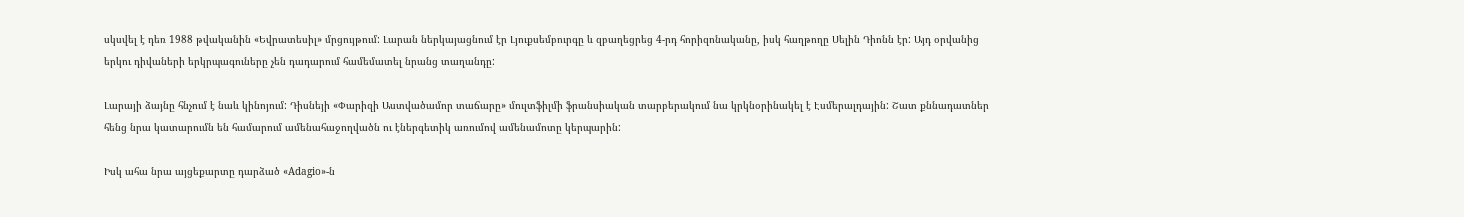սկսվել է դեռ 1988 թվականին «Եվրատեսիլ» մրցույթում: Լարան ներկայացնում էր Լյուքսեմբուրգը և զբաղեցրեց 4-րդ հորիզոնականը, իսկ հաղթողը Սելին Դիոնն էր: Այդ օրվանից երկու դիվաների երկրպագուները չեն դադարում համեմատել նրանց տաղանդը:

Լարայի ձայնը հնչում է նաև կինոյում: Դիսնեյի «Փարիզի Աստվածամոր տաճարը» մուլտֆիլմի ֆրանսիական տարբերակում նա կրկնօրինակել է Էսմերալդային: Շատ քննադատներ հենց նրա կատարումն են համարում ամենահաջողվածն ու էներգետիկ առումով ամենամոտը կերպարին:

Իսկ ահա նրա այցեքարտը դարձած «Adagio»-ն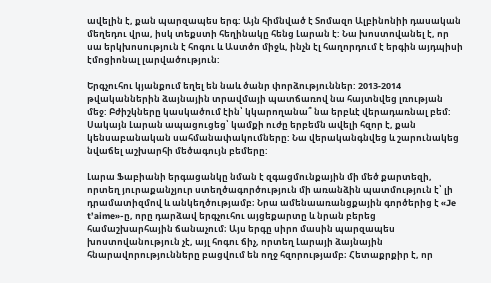ավելին է, քան պարզապես երգ: Այն հիմնված է Տոմազո Ալբինոնիի դասական մեղեդու վրա, իսկ տեքստի հեղինակը հենց Լարան է: Նա խոստովանել է, որ սա երկխոսություն է հոգու և Աստծո միջև, ինչն էլ հաղորդում է երգին այդպիսի էմոցիոնալ լարվածություն:

Երգչուհու կյանքում եղել են նաև ծանր փորձություններ: 2013-2014 թվականներին ձայնային տրավմայի պատճառով նա հայտնվեց լռության մեջ: Բժիշկները կասկածում էին՝ կկարողանա՞ նա երբևէ վերադառնալ բեմ: Սակայն Լարան ապացուցեց՝ կամքի ուժը երբեմն ավելի հզոր է, քան կենսաբանական սահմանափակումները: Նա վերականգնվեց և շարունակեց նվաճել աշխարհի մեծագույն բեմերը:

Լարա Ֆաբիանի երգացանկը նման է զգացմունքային մի մեծ քարտեզի, որտեղ յուրաքանչյուր ստեղծագործություն մի առանձին պատմություն է՝ լի դրամատիզմով և անկեղծությամբ։ Նրա ամենաառանցքային գործերից է «Je t’aime»-ը, որը դարձավ երգչուհու այցեքարտը և նրան բերեց համաշխարհային ճանաչում։ Այս երգը սիրո մասին պարզապես խոստովանություն չէ, այլ հոգու ճիչ, որտեղ Լարայի ձայնային հնարավորությունները բացվում են ողջ հզորությամբ։ Հետաքրքիր է, որ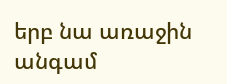երբ նա առաջին անգամ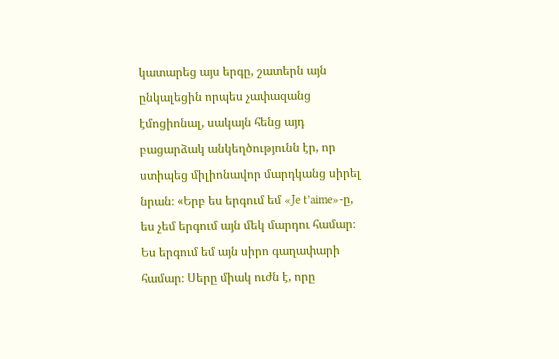կատարեց այս երգը, շատերն այն ընկալեցին որպես չափազանց էմոցիոնալ, սակայն հենց այդ բացարձակ անկեղծությունն էր, որ ստիպեց միլիոնավոր մարդկանց սիրել նրան։ «Երբ ես երգում եմ «Je t’aime»-ը, ես չեմ երգում այն մեկ մարդու համար։ Ես երգում եմ այն սիրո գաղափարի համար։ Սերը միակ ուժն է, որը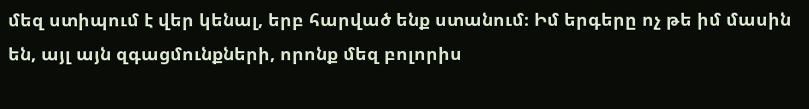մեզ ստիպում է վեր կենալ, երբ հարված ենք ստանում։ Իմ երգերը ոչ թե իմ մասին են, այլ այն զգացմունքների, որոնք մեզ բոլորիս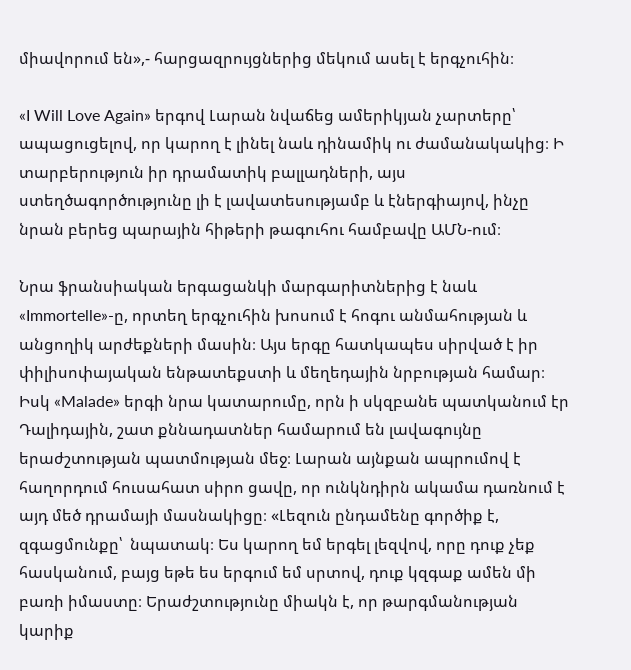միավորում են»,- հարցազրույցներից մեկում ասել է երգչուհին։

«I Will Love Again» երգով Լարան նվաճեց ամերիկյան չարտերը՝ ապացուցելով, որ կարող է լինել նաև դինամիկ ու ժամանակակից։ Ի տարբերություն իր դրամատիկ բալլադների, այս ստեղծագործությունը լի է լավատեսությամբ և էներգիայով, ինչը նրան բերեց պարային հիթերի թագուհու համբավը ԱՄՆ-ում։

Նրա ֆրանսիական երգացանկի մարգարիտներից է նաև «Immortelle»-ը, որտեղ երգչուհին խոսում է հոգու անմահության և անցողիկ արժեքների մասին։ Այս երգը հատկապես սիրված է իր փիլիսոփայական ենթատեքստի և մեղեդային նրբության համար։ Իսկ «Malade» երգի նրա կատարումը, որն ի սկզբանե պատկանում էր Դալիդային, շատ քննադատներ համարում են լավագույնը երաժշտության պատմության մեջ։ Լարան այնքան ապրումով է հաղորդում հուսահատ սիրո ցավը, որ ունկնդիրն ակամա դառնում է այդ մեծ դրամայի մասնակիցը։ «Լեզուն ընդամենը գործիք է, զգացմունքը՝  նպատակ։ Ես կարող եմ երգել լեզվով, որը դուք չեք հասկանում, բայց եթե ես երգում եմ սրտով, դուք կզգաք ամեն մի բառի իմաստը։ Երաժշտությունը միակն է, որ թարգմանության կարիք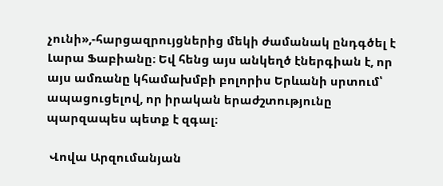չունի»,-հարցազրույցներից մեկի ժամանակ ընդգծել է Լարա Ֆաբիանը։ Եվ հենց այս անկեղծ էներգիան է, որ այս ամռանը կհամախմբի բոլորիս Երևանի սրտում՝ ապացուցելով, որ իրական երաժշտությունը պարզապես պետք է զգալ։

 Վովա Արզումանյան